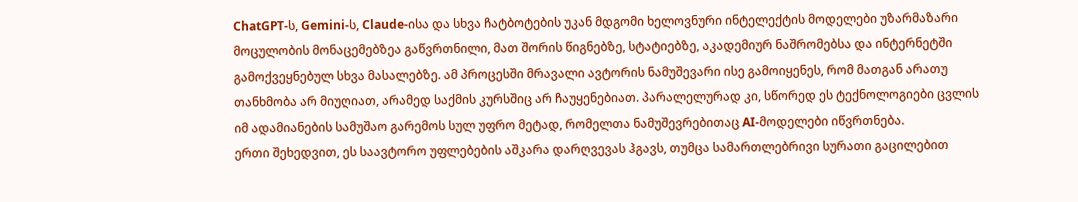ChatGPT-ს, Gemini-ს, Claude-ისა და სხვა ჩატბოტების უკან მდგომი ხელოვნური ინტელექტის მოდელები უზარმაზარი მოცულობის მონაცემებზეა გაწვრთნილი, მათ შორის წიგნებზე, სტატიებზე, აკადემიურ ნაშრომებსა და ინტერნეტში გამოქვეყნებულ სხვა მასალებზე. ამ პროცესში მრავალი ავტორის ნამუშევარი ისე გამოიყენეს, რომ მათგან არათუ თანხმობა არ მიუღიათ, არამედ საქმის კურსშიც არ ჩაუყენებიათ. პარალელურად კი, სწორედ ეს ტექნოლოგიები ცვლის იმ ადამიანების სამუშაო გარემოს სულ უფრო მეტად, რომელთა ნამუშევრებითაც AI-მოდელები იწვრთნება.
ერთი შეხედვით, ეს საავტორო უფლებების აშკარა დარღვევას ჰგავს, თუმცა სამართლებრივი სურათი გაცილებით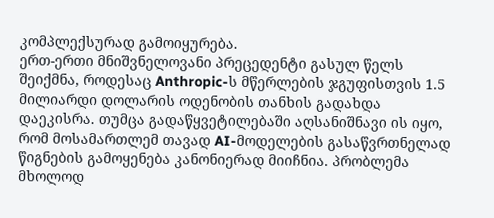კომპლექსურად გამოიყურება.
ერთ-ერთი მნიშვნელოვანი პრეცედენტი გასულ წელს შეიქმნა, როდესაც Anthropic-ს მწერლების ჯგუფისთვის 1.5 მილიარდი დოლარის ოდენობის თანხის გადახდა დაეკისრა. თუმცა გადაწყვეტილებაში აღსანიშნავი ის იყო, რომ მოსამართლემ თავად AI-მოდელების გასაწვრთნელად წიგნების გამოყენება კანონიერად მიიჩნია. პრობლემა მხოლოდ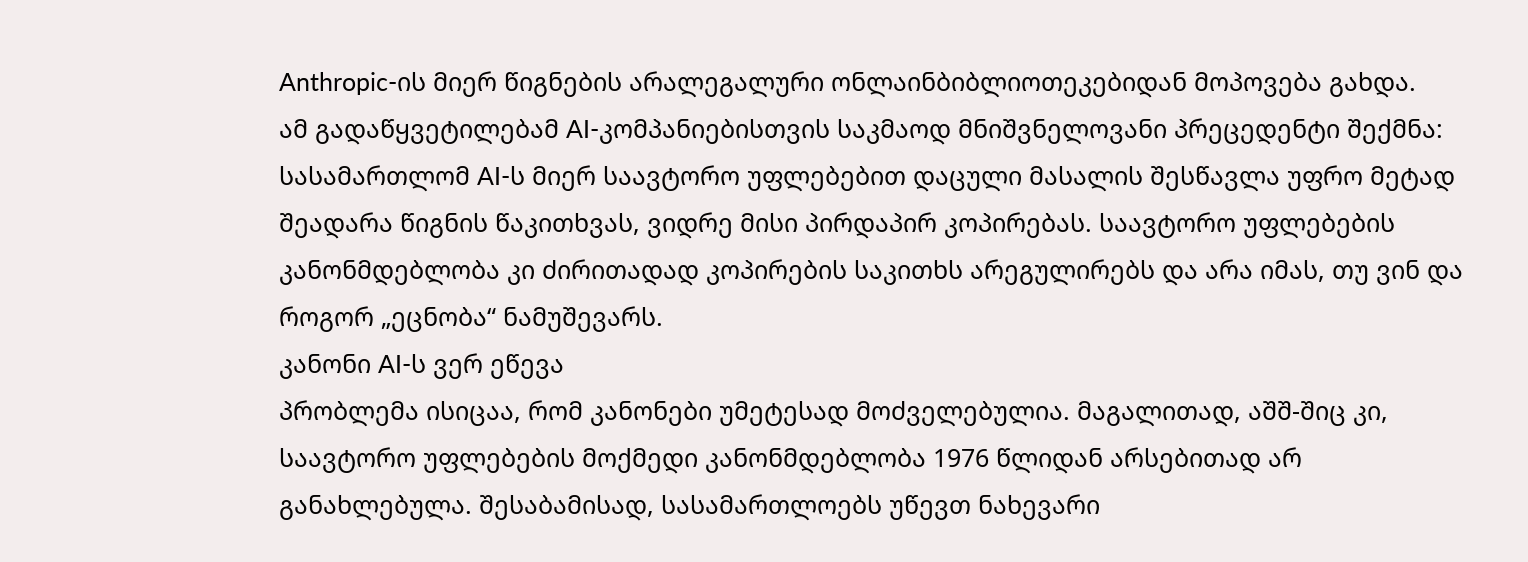Anthropic-ის მიერ წიგნების არალეგალური ონლაინბიბლიოთეკებიდან მოპოვება გახდა.
ამ გადაწყვეტილებამ AI-კომპანიებისთვის საკმაოდ მნიშვნელოვანი პრეცედენტი შექმნა: სასამართლომ AI-ს მიერ საავტორო უფლებებით დაცული მასალის შესწავლა უფრო მეტად შეადარა წიგნის წაკითხვას, ვიდრე მისი პირდაპირ კოპირებას. საავტორო უფლებების კანონმდებლობა კი ძირითადად კოპირების საკითხს არეგულირებს და არა იმას, თუ ვინ და როგორ „ეცნობა“ ნამუშევარს.
კანონი AI-ს ვერ ეწევა
პრობლემა ისიცაა, რომ კანონები უმეტესად მოძველებულია. მაგალითად, აშშ-შიც კი, საავტორო უფლებების მოქმედი კანონმდებლობა 1976 წლიდან არსებითად არ განახლებულა. შესაბამისად, სასამართლოებს უწევთ ნახევარი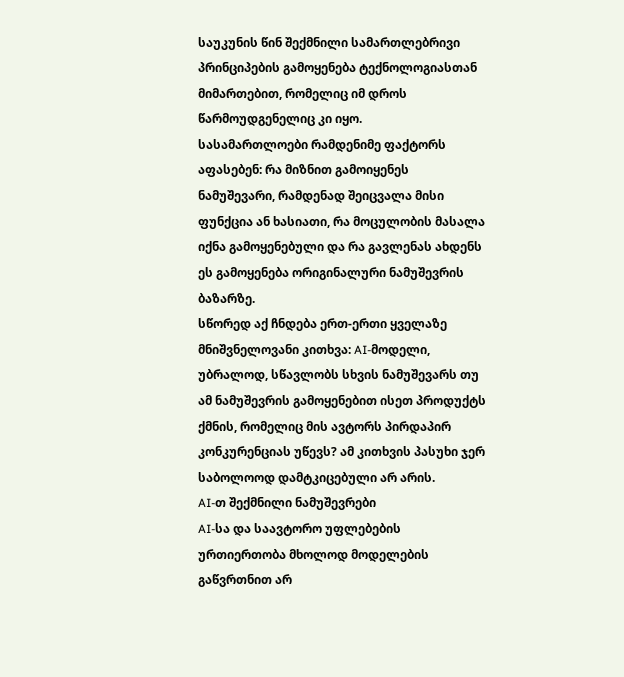საუკუნის წინ შექმნილი სამართლებრივი პრინციპების გამოყენება ტექნოლოგიასთან მიმართებით, რომელიც იმ დროს წარმოუდგენელიც კი იყო.
სასამართლოები რამდენიმე ფაქტორს აფასებენ: რა მიზნით გამოიყენეს ნამუშევარი, რამდენად შეიცვალა მისი ფუნქცია ან ხასიათი, რა მოცულობის მასალა იქნა გამოყენებული და რა გავლენას ახდენს ეს გამოყენება ორიგინალური ნამუშევრის ბაზარზე.
სწორედ აქ ჩნდება ერთ-ერთი ყველაზე მნიშვნელოვანი კითხვა: AI-მოდელი, უბრალოდ, სწავლობს სხვის ნამუშევარს თუ ამ ნამუშევრის გამოყენებით ისეთ პროდუქტს ქმნის, რომელიც მის ავტორს პირდაპირ კონკურენციას უწევს? ამ კითხვის პასუხი ჯერ საბოლოოდ დამტკიცებული არ არის.
AI-თ შექმნილი ნამუშევრები
AI-სა და საავტორო უფლებების ურთიერთობა მხოლოდ მოდელების გაწვრთნით არ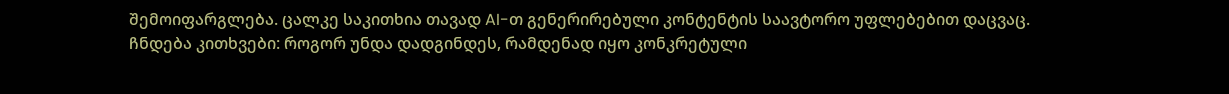შემოიფარგლება. ცალკე საკითხია თავად AI-თ გენერირებული კონტენტის საავტორო უფლებებით დაცვაც.
ჩნდება კითხვები: როგორ უნდა დადგინდეს, რამდენად იყო კონკრეტული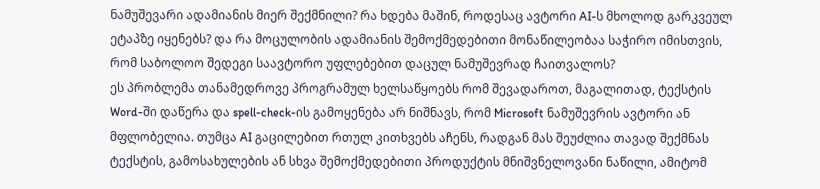ნამუშევარი ადამიანის მიერ შექმნილი? რა ხდება მაშინ, როდესაც ავტორი AI-ს მხოლოდ გარკვეულ ეტაპზე იყენებს? და რა მოცულობის ადამიანის შემოქმედებითი მონაწილეობაა საჭირო იმისთვის, რომ საბოლოო შედეგი საავტორო უფლებებით დაცულ ნამუშევრად ჩაითვალოს?
ეს პრობლემა თანამედროვე პროგრამულ ხელსაწყოებს რომ შევადაროთ, მაგალითად, ტექსტის Word-ში დაწერა და spell-check-ის გამოყენება არ ნიშნავს, რომ Microsoft ნამუშევრის ავტორი ან მფლობელია. თუმცა AI გაცილებით რთულ კითხვებს აჩენს, რადგან მას შეუძლია თავად შექმნას ტექსტის, გამოსახულების ან სხვა შემოქმედებითი პროდუქტის მნიშვნელოვანი ნაწილი, ამიტომ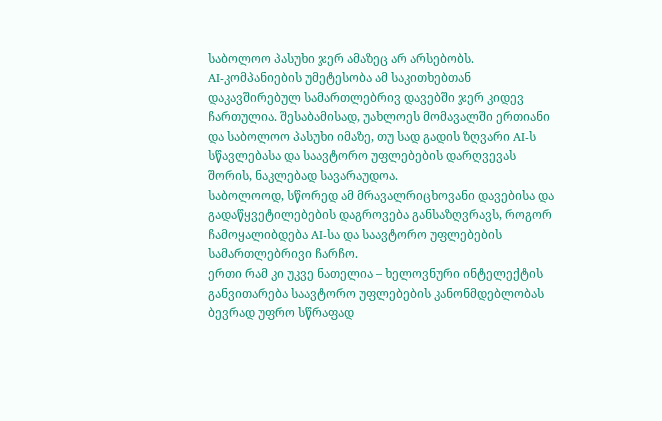საბოლოო პასუხი ჯერ ამაზეც არ არსებობს.
AI-კომპანიების უმეტესობა ამ საკითხებთან დაკავშირებულ სამართლებრივ დავებში ჯერ კიდევ ჩართულია. შესაბამისად, უახლოეს მომავალში ერთიანი და საბოლოო პასუხი იმაზე, თუ სად გადის ზღვარი AI-ს სწავლებასა და საავტორო უფლებების დარღვევას შორის, ნაკლებად სავარაუდოა.
საბოლოოდ, სწორედ ამ მრავალრიცხოვანი დავებისა და გადაწყვეტილებების დაგროვება განსაზღვრავს, როგორ ჩამოყალიბდება AI-სა და საავტორო უფლებების სამართლებრივი ჩარჩო.
ერთი რამ კი უკვე ნათელია – ხელოვნური ინტელექტის განვითარება საავტორო უფლებების კანონმდებლობას ბევრად უფრო სწრაფად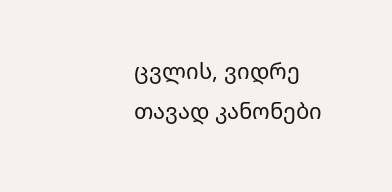ცვლის, ვიდრე თავად კანონები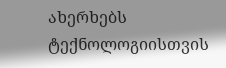ახერხებს ტექნოლოგიისთვის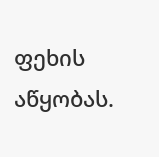ფეხის აწყობას.